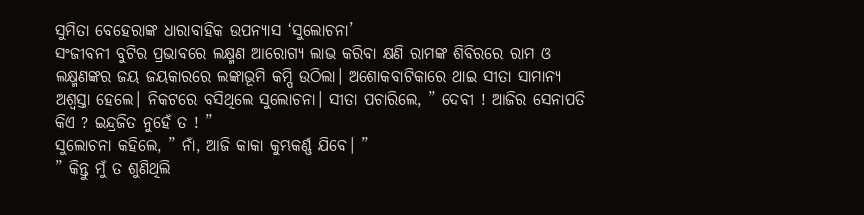ସୁମିତା ବେହେରାଙ୍କ ଧାରାବାହିକ ଉପନ୍ୟାସ ‘ସୁଲୋଚନା’
ସଂଜୀବନୀ ବୁଟିର ପ୍ରଭାବରେ ଲକ୍ଷ୍ମଣ ଆରୋଗ୍ୟ ଲାଭ କରିବା କ୍ଷଣି ରାମଙ୍କ ଶିବିରରେ ରାମ ଓ ଲକ୍ଷ୍ମଣଙ୍କର ଜୟ ଜୟକାରରେ ଲଙ୍କାଭୂମି କମ୍ପି ଉଠିଲା। ଅଶୋକବାଟିକାରେ ଥାଇ ସୀତା ସାମାନ୍ୟ ଅଶ୍ୱସ୍ତା ହେଲେ। ନିକଟରେ ବସିଥିଲେ ସୁଲୋଚନା। ସୀତା ପଚାରିଲେ, ” ଦେବୀ ! ଆଜିର ସେନାପତି କିଏ ? ଇନ୍ଦ୍ରଜିତ ନୁହେଁ ତ ! ”
ସୁଲୋଚନା କହିଲେ, ” ନାଁ, ଆଜି କାକା କୁମ୍ଭକର୍ଣ୍ଣ ଯିବେ। ”
” କିନ୍ତୁ ମୁଁ ତ ଶୁଣିଥିଲି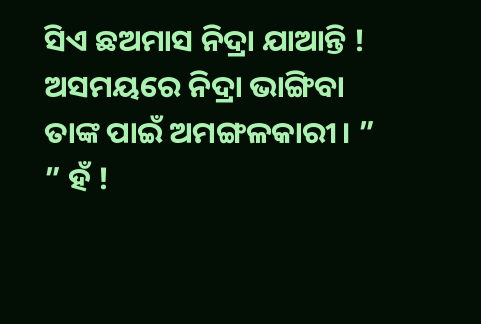ସିଏ ଛଅମାସ ନିଦ୍ରା ଯାଆନ୍ତି ! ଅସମୟରେ ନିଦ୍ରା ଭାଙ୍ଗିବା ତାଙ୍କ ପାଇଁ ଅମଙ୍ଗଳକାରୀ। ”
” ହଁ !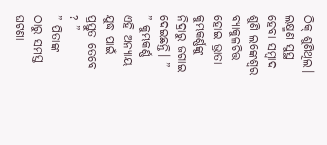ଠିକ୍ ଶୁଣିଥିଲ। ଲକ୍ଷ୍ମଣ ସୁସ୍ଥ ହେବା ସମ୍ବାଦ ଶୁଣି ଲଙ୍କେଶ୍ୱର ବ୍ୟାକୁଳଚିତ୍ତ ହୋଇ ଭ୍ରାତା କୁମ୍ଭକର୍ଣ୍ଣଙ୍କୁ ନିଦ୍ରାରୁ ଜଗାଇ ଦେଇଛନ୍ତି। ”
” କୁମ୍ଭକର୍ଣ୍ଣ ଏହି ଅନ୍ୟାୟ ଯୁଦ୍ଧ ପାଇଁ ପ୍ରସ୍ତୁତ ତେବେ ? ”
” ପିତାଙ୍କ ଠାରୁ ସମସ୍ତ ଘଟଣା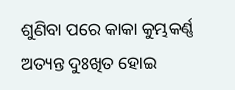ଶୁଣିବା ପରେ କାକା କୁମ୍ଭକର୍ଣ୍ଣ ଅତ୍ୟନ୍ତ ଦୁଃଖିତ ହୋଇ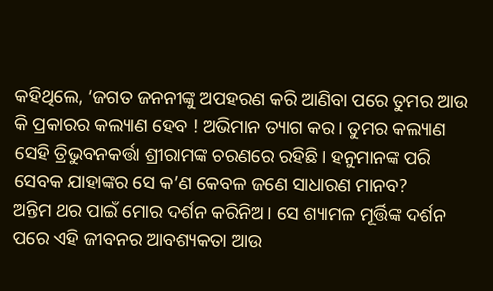କହିଥିଲେ, ‘ଜଗତ ଜନନୀଙ୍କୁ ଅପହରଣ କରି ଆଣିବା ପରେ ତୁମର ଆଉ କି ପ୍ରକାରର କଲ୍ୟାଣ ହେବ ! ଅଭିମାନ ତ୍ୟାଗ କର। ତୁମର କଲ୍ୟାଣ ସେହି ତ୍ରିଭୁବନକର୍ତ୍ତା ଶ୍ରୀରାମଙ୍କ ଚରଣରେ ରହିଛି। ହନୁମାନଙ୍କ ପରି ସେବକ ଯାହାଙ୍କର ସେ କ’ଣ କେବଳ ଜଣେ ସାଧାରଣ ମାନବ?
ଅନ୍ତିମ ଥର ପାଇଁ ମୋର ଦର୍ଶନ କରିନିଅ। ସେ ଶ୍ୟାମଳ ମୂର୍ତ୍ତିଙ୍କ ଦର୍ଶନ ପରେ ଏହି ଜୀବନର ଆବଶ୍ୟକତା ଆଉ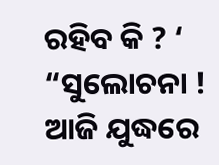ରହିବ କି ? ‘
“ସୁଲୋଚନା ! ଆଜି ଯୁଦ୍ଧରେ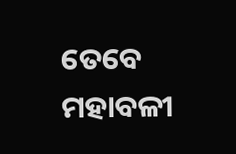ତେବେ ମହାବଳୀ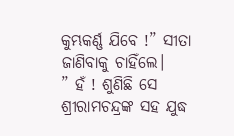କୁମ୍ଭକର୍ଣ୍ଣ ଯିବେ !” ସୀତା ଜାଣିବାକୁ ଚାହିଁଲେ।
” ହଁ ! ଶୁଣିଛି ସେ ଶ୍ରୀରାମଚନ୍ଦ୍ରଙ୍କ ସହ ଯୁଦ୍ଧ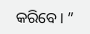କରିବେ। ”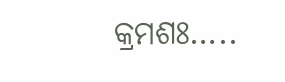କ୍ରମଶଃ…..